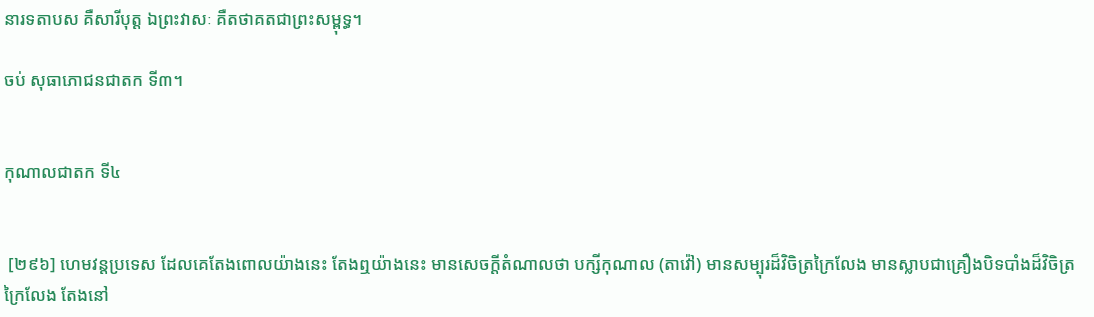នារទតាបស គឺសារីបុត្ត ឯព្រះវាសៈ គឺតថាគតជាព្រះសម្ពុទ្ធ។

ចប់ សុធាភោជនជាតក ទី៣។


កុណាលជាតក ទី៤


 [២៩៦] ហេមវន្តប្រទេស ដែលគេតែងពោលយ៉ាងនេះ តែងឮយ៉ាងនេះ មានសេចក្តីតំណាលថា បក្សីកុណាល (តាវ៉ៅ) មានសម្បុរដ៏វិចិត្រក្រៃលែង មានស្លាបជាគ្រឿងបិទបាំងដ៏វិចិត្រក្រៃលែង តែងនៅ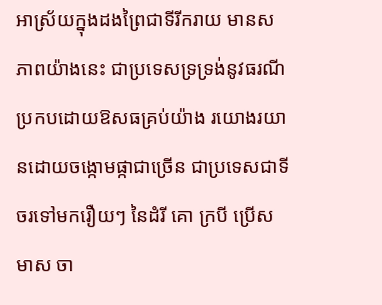អាស្រ័យក្នុងដងព្រៃជាទីរីករាយ មានសភាពយ៉ាងនេះ ជាប្រទេសទ្រទ្រង់នូវធរណី ប្រកបដោយឱសធគ្រប់យ៉ាង រយោងរយានដោយចង្កោមផ្កាជាច្រើន ជាប្រទេសជាទីចរទៅមករឿយៗ នៃដំរី គោ ក្របី ប្រើសមាស ចា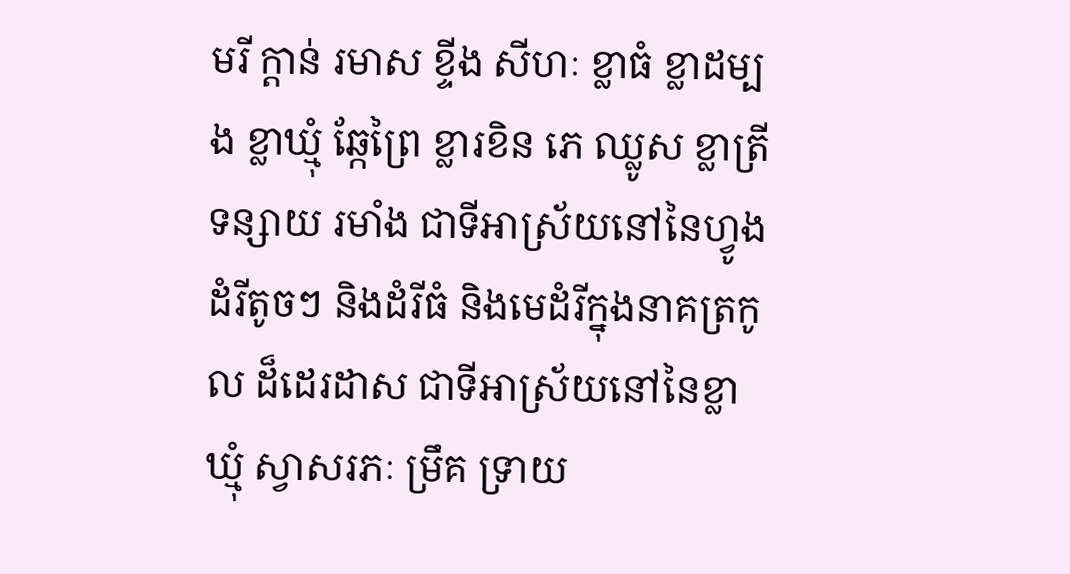មរី ក្តាន់ រមាស ខ្ទីង សីហៈ ខ្លាធំ ខ្លាដម្បង ខ្លាឃ្មុំ ឆ្កែព្រៃ ខ្លារខិន ភេ ឈ្លូស ខ្លាត្រី ទន្សាយ រមាំង ជាទីអាស្រ័យនៅនៃហ្វូងដំរីតូចៗ និងដំរីធំ និងមេដំរីក្នុងនាគត្រកូល ដ៏ដេរដាស ជាទីអាស្រ័យនៅនៃខ្លាឃ្មុំ ស្វាសរភៈ ម្រឹគ ទ្រាយ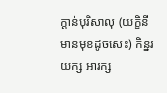ក្តាន់បុរិសាលុ (យក្ខិនីមានមុខដូចសេះ) កិន្នរ យក្ស អារក្ស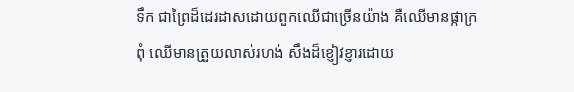ទឹក ជាព្រៃដ៏ដេរដាសដោយពួកឈើជាច្រើនយ៉ាង គឺឈើមានផ្កាក្រពុំ ឈើមានត្រួយលាស់រហង់ សឹងដ៏ខ្ញៀវខ្ញារដោយ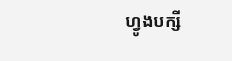ហ្វូងបក្សី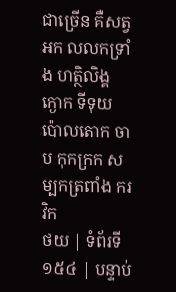ជាច្រើន គឺសត្វអក លលកទ្រាំង ហត្ថិលិង្គ ក្ងោក ទីទុយ ប៉ោលតោក ចាប កុកក្រក សម្បកត្រពាំង ករវិក
ថយ | ទំព័រទី ១៥៤ | បន្ទាប់